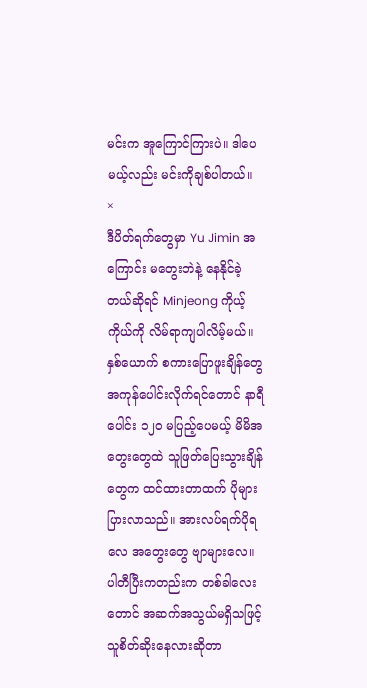မင်းက အူကြောင်ကြားပဲ။ ဒါပေမယ့်လည်း မင်းကိုချစ်ပါတယ်။
×
ဒီပိတ်ရက်တွေမှာ Yu Jimin အကြောင်း မတွေးဘဲနဲ့ နေနိုင်ခဲ့တယ်ဆိုရင် Minjeong ကိုယ့်ကိုယ်ကို လိမ်ရာကျပါလိမ့်မယ်။
နှစ်ယောက် စကားပြောဖူးချိန်တွေ အကုန်ပေါင်းလိုက်ရင်တောင် နာရီပေါင်း ၁၂၀ မပြည့်ပေမယ့် မိမိအတွေးတွေထဲ သူဖြတ်ပြေးသွားချိန်တွေက ထင်ထားတာထက် ပိုများပြားလာသည်။ အားလပ်ရက်ပိုရလေ အတွေးတွေ ဗျာများလေ။
ပါတီပြီးကတည်းက တစ်ခါလေးတောင် အဆက်အသွယ်မရှိသဖြင့် သူစိတ်ဆိုးနေလားဆိုတာ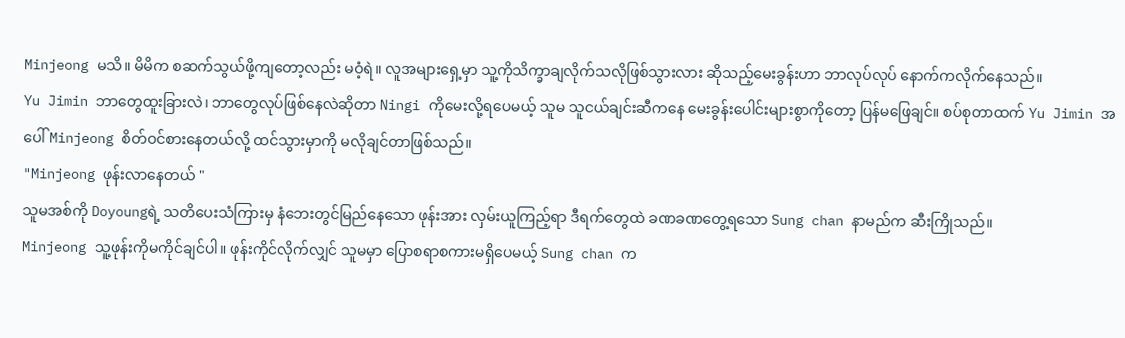Minjeong မသိ။ မိမိက စဆက်သွယ်ဖို့ကျတော့လည်း မဝံ့ရဲ။ လူအများရှေ့မှာ သူ့ကိုသိက္ခာချလိုက်သလိုဖြစ်သွားလား ဆိုသည့်မေးခွန်းဟာ ဘာလုပ်လုပ် နောက်ကလိုက်နေသည်။
Yu Jimin ဘာတွေထူးခြားလဲ၊ ဘာတွေလုပ်ဖြစ်နေလဲဆိုတာ Ningi ကိုမေးလို့ရပေမယ့် သူမ သူငယ်ချင်းဆီကနေ မေးခွန်းပေါင်းများစွာကိုတော့ ပြန်မဖြေချင်။ စပ်စုတာထက် Yu Jimin အပေါ် Minjeong စိတ်ဝင်စားနေတယ်လို့ ထင်သွားမှာကို မလိုချင်တာဖြစ်သည်။
"Minjeong ဖုန်းလာနေတယ် "
သူမအစ်ကို Doyoungရဲ့ သတိပေးသံကြားမှ နံဘေးတွင်မြည်နေသော ဖုန်းအား လှမ်းယူကြည့်ရာ ဒီရက်တွေထဲ ခဏခဏတွေ့ရသော Sung chan နာမည်က ဆီးကြိုသည်။
Minjeong သူ့ဖုန်းကိုမကိုင်ချင်ပါ။ ဖုန်းကိုင်လိုက်လျှင် သူမမှာ ပြောစရာစကားမရှိပေမယ့် Sung chan က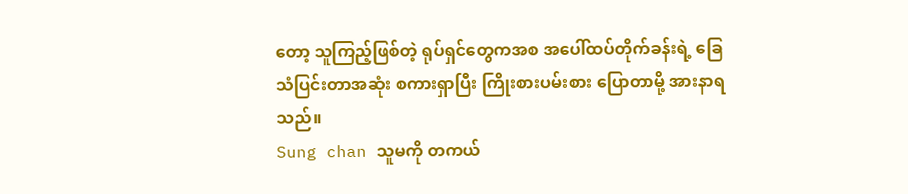တော့ သူကြည့်ဖြစ်တဲ့ ရုပ်ရှင်တွေကအစ အပေါ်ထပ်တိုက်ခန်းရဲ့ ခြေသံပြင်းတာအဆုံး စကားရှာပြီး ကြိုးစားပမ်းစား ပြောတာမို့ အားနာရသည်။
Sung chan သူမကို တကယ်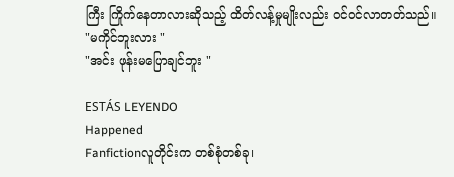ကြီး ကြိုက်နေတာလားဆိုသည့် ထိတ်လန့်မှုမျိုးလည်း ဝင်ဝင်လာတတ်သည်။
"မကိုင်ဘူးလား "
"အင်း ဖုန်းမပြောချင်ဘူး "

ESTÁS LEYENDO
Happened
Fanfictionလူတိုင်းက တစ်စုံတစ်ခု၊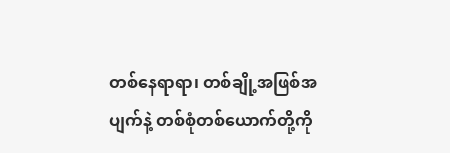တစ်နေရာရာ၊ တစ်ချို့အဖြစ်အပျက်နဲ့ တစ်စုံတစ်ယောက်တို့ကို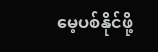မေ့ပစ်နိုင်ဖို့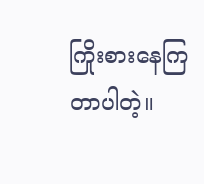ကြိုးစားနေကြတာပါတဲ့။